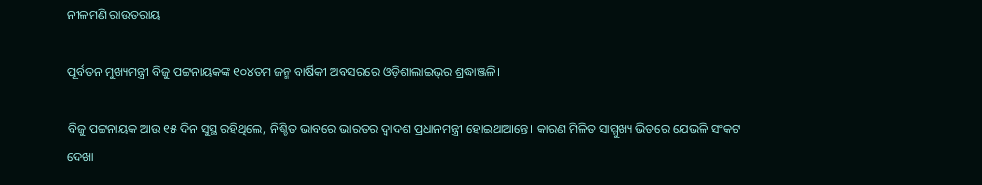ନୀଳମଣି ରାଉତରାୟ

ପୂର୍ବତନ ମୁଖ୍ୟମନ୍ତ୍ରୀ ବିଜୁ ପଟ୍ଟନାୟକଙ୍କ ୧୦୪ତମ ଜନ୍ମ ବାର୍ଷିକୀ ଅବସରରେ ଓଡ଼ିଶାଲାଇଭ୍‌ର ଶ୍ରଦ୍ଧାଞ୍ଜଳି।

ବିଜୁ ପଟ୍ଟନାୟକ ଆଉ ୧୫ ଦିନ ସୁସ୍ଥ ରହିଥିଲେ, ନିଶ୍ଚିତ ଭାବରେ ଭାରତର ଦ୍ୱାଦଶ ପ୍ରଧାନମନ୍ତ୍ରୀ ହୋଇଥାଆନ୍ତେ। କାରଣ ମିଳିତ ସାମ୍ମୁଖ୍ୟ ଭିତରେ ଯେଭଳି ସଂକଟ ଦେଖା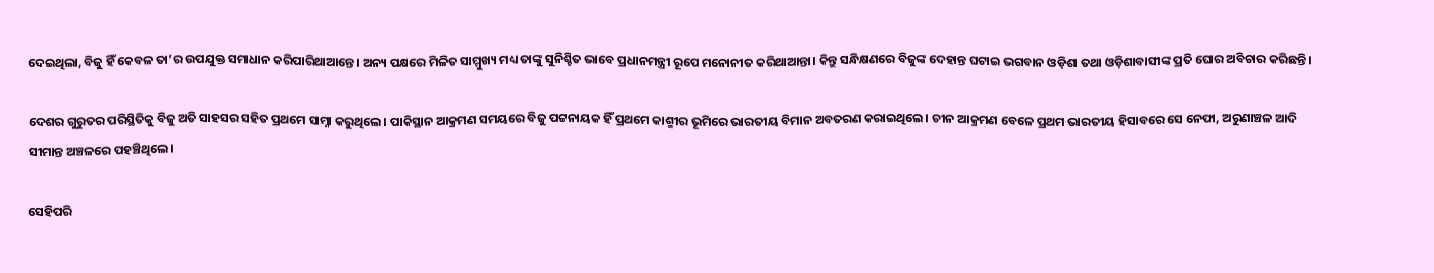ଦେଇଥିଲା, ବିଜୁ ହିଁ କେବଳ ତା’ର ଉପଯୁକ୍ତ ସମାଧାନ କରିପାରିଥାଆନ୍ତେ। ଅନ୍ୟ ପକ୍ଷରେ ମିଳିତ ସାମ୍ମୁଖ୍ୟ ମଧ୍ୟ ତାଙ୍କୁ ସୁନିଶ୍ଚିତ ଭାବେ ପ୍ରଧାନମନ୍ତ୍ରୀ ରୂପେ ମନୋନୀତ କରିଥାଆନ୍ତା। କିନ୍ତୁ ସନ୍ଧିକ୍ଷଣରେ ବିଜୁଙ୍କ ଦେହାନ୍ତ ଘଟାଇ ଭଗବାନ ଓଡ଼ିଶା ତଥା ଓଡ଼ିଶାବାସୀଙ୍କ ପ୍ରତି ଘୋର ଅବିଚାର କରିଛନ୍ତି।

ଦେଶର ଗୁରୁତର ପରିସ୍ଥିତିକୁ ବିଜୁ ଅତି ସାହସର ସହିତ ପ୍ରଥମେ ସାମ୍ନା କରୁଥିଲେ। ପାକିସ୍ଥାନ ଆକ୍ରମଣ ସମୟରେ ବିଜୁ ପଟ୍ଟନାୟକ ହିଁ ପ୍ରଥମେ କାଶ୍ମୀର ଭୂମିରେ ଭାରତୀୟ ବିମାନ ଅବତରଣ କରାଇଥିଲେ। ଚୀନ ଆକ୍ରମଣ ବେଳେ ପ୍ରଥମ ଭାରତୀୟ ହିସାବରେ ସେ ନେଫା, ଅରୁଣାଞ୍ଚଳ ଆଦି ସୀମାନ୍ତ ଅଞ୍ଚଳରେ ପହଞ୍ଚିଥିଲେ।

ସେହିପରି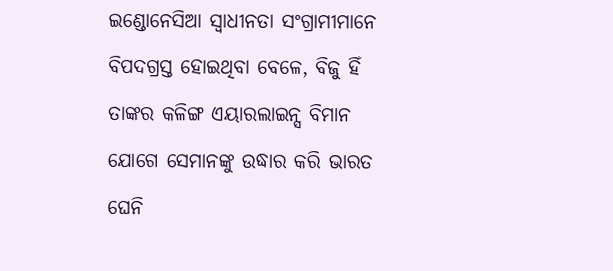ଇଣ୍ଡୋନେସିଆ ସ୍ୱାଧୀନତା ସଂଗ୍ରାମୀମାନେ ବିପଦଗ୍ରସ୍ତ ହୋଇଥିବା ବେଳେ, ବିଜୁ ହିଁ ତାଙ୍କର କଳିଙ୍ଗ ଏୟାରଲାଇନ୍ସ ବିମାନ ଯୋଗେ ସେମାନଙ୍କୁ ଉଦ୍ଧାର କରି ଭାରତ ଘେନି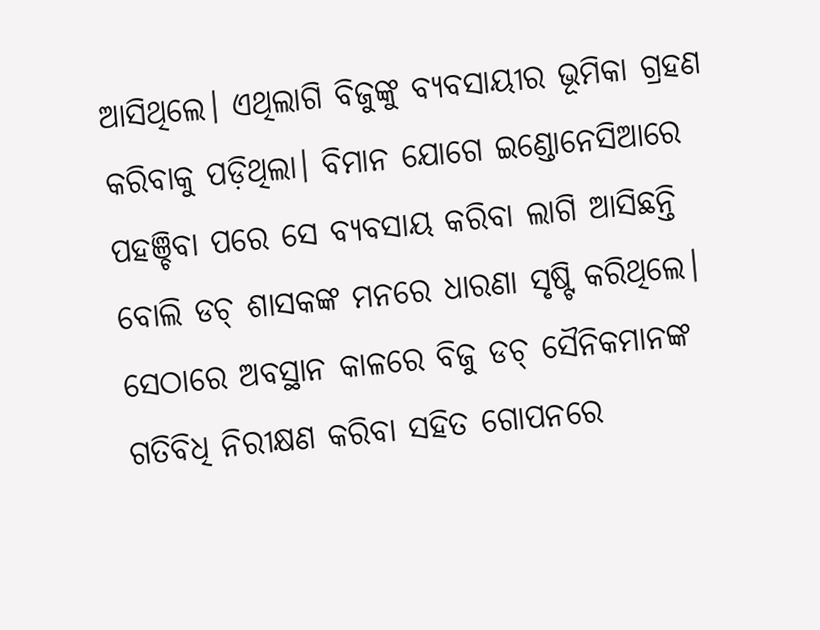ଆସିଥିଲେ। ଏଥିଲାଗି ବିଜୁଙ୍କୁ ବ୍ୟବସାୟୀର ଭୂମିକା ଗ୍ରହଣ କରିବାକୁ ପଡ଼ିଥିଲା। ବିମାନ ଯୋଗେ ଇଣ୍ଡୋନେସିଆରେ ପହଞ୍ଚିବା ପରେ ସେ ବ୍ୟବସାୟ କରିବା ଲାଗି ଆସିଛନ୍ତି ବୋଲି ଡଚ୍ ଶାସକଙ୍କ ମନରେ ଧାରଣା ସୃଷ୍ଟି କରିଥିଲେ। ସେଠାରେ ଅବସ୍ଥାନ କାଳରେ ବିଜୁ ଡଚ୍ ସୈନିକମାନଙ୍କ ଗତିବିଧି ନିରୀକ୍ଷଣ କରିବା ସହିତ ଗୋପନରେ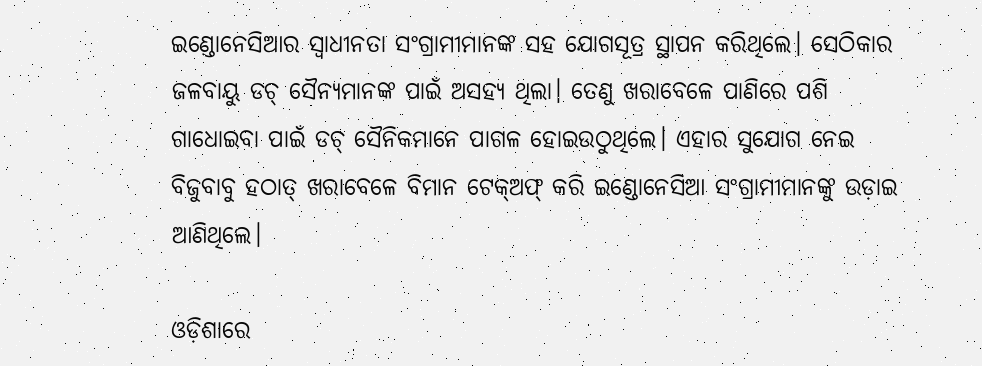ଇଣ୍ଡୋନେସିଆର ସ୍ୱାଧୀନତା ସଂଗ୍ରାମୀମାନଙ୍କ ସହ ଯୋଗସୂତ୍ର ସ୍ଥାପନ କରିଥିଲେ। ସେଠିକାର ଜଳବାୟୁ ଡଚ୍ ସୈନ୍ୟମାନଙ୍କ ପାଇଁ ଅସହ୍ୟ ଥିଲା। ତେଣୁ ଖରାବେଳେ ପାଣିରେ ପଶି ଗାଧୋଇବା ପାଇଁ ଡଚ୍ ସୈନିକମାନେ ପାଗଳ ହୋଇଉଠୁଥିଲେ। ଏହାର ସୁଯୋଗ ନେଇ ବିଜୁବାବୁ ହଠାତ୍ ଖରାବେଳେ ବିମାନ ଟେକ୍ଅଫ୍ କରି ଇଣ୍ଡୋନେସିଆ ସଂଗ୍ରାମୀମାନଙ୍କୁ ଉଡ଼ାଇ ଆଣିଥିଲେ।

ଓଡ଼ିଶାରେ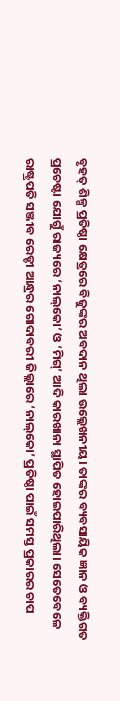ବୃହତ୍ ଶିଳ୍ପ ପ୍ରତିଷ୍ଠା କ୍ଷେତ୍ରରେ ବିଜୁଙ୍କର ଅବଦାନ ଥିଲା ଉଲ୍ଲେଖନୀୟ। ତାଙ୍କର ବ୍ୟବସାୟିକ ଜ୍ଞାନ ଓ ବ୍ୟକ୍ତିଗତ ପ୍ରଚେଷ୍ଟା ଯୋଗୁଁ ରାଜ୍ୟରେ ‘ନାଲ୍‌କୋ’ ଓ ‘ମିଗ୍’ ଆଦି କାରଖାନା ସ୍ଥାପିତ ହୋଇପାରିଥିଲା। ସେତେବେଳେ ରାଷ୍ଟ୍ରପତି ସଞ୍ଜୀବ ରେଡ୍ଡୀ ଆନ୍ଧ୍ରର ଗୋଦାବରୀ ଜିଲ୍ଲାରେ ‘ନାଲ୍‌କୋ’ ପ୍ରତିଷ୍ଠା ପାଇଁ ସମସ୍ତ ପ୍ରକାରର ଚାପ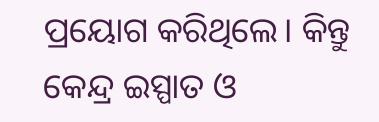ପ୍ରୟୋଗ କରିଥିଲେ। କିନ୍ତୁ କେନ୍ଦ୍ର ଇସ୍ପାତ ଓ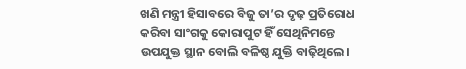ଖଣି ମନ୍ତ୍ରୀ ହିସାବରେ ବିଜୁ ତା’ର ଦୃଢ଼ ପ୍ରତିରୋଧ କରିବା ସାଂଗକୁ କୋରାପୁଟ ହିଁ ସେଥିନିମନ୍ତେ ଉପଯୁକ୍ତ ସ୍ଥାନ ବୋଲି ବଳିଷ୍ଠ ଯୁକ୍ତି ବାଢ଼ିଥିଲେ।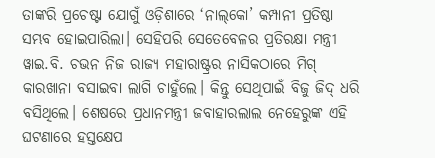ତାଙ୍କରି ପ୍ରଚେଷ୍ଟା ଯୋଗୁଁ ଓଡ଼ିଶାରେ ‘ନାଲ୍‌କୋ’ କମ୍ପାନୀ ପ୍ରତିଷ୍ଠା ସମ୍ଭବ ହୋଇପାରିଲା। ସେହିପରି ସେତେବେଳର ପ୍ରତିରକ୍ଷା ମନ୍ତ୍ରୀ ୱାଇ.ବି. ଚଭନ ନିଜ ରାଜ୍ୟ ମହାରାଷ୍ଟ୍ରର ନାସିକଠାରେ ମିଗ୍ କାରଖାନା ବସାଇବା ଲାଗି ଚାହୁଁଲେ। କିନ୍ତୁ ସେଥିପାଇଁ ବିଜୁ ଜିଦ୍ ଧରି ବସିଥିଲେ। ଶେଷରେ ପ୍ରଧାନମନ୍ତ୍ରୀ ଜବାହାରଲାଲ ନେହେରୁଙ୍କ ଏହି ଘଟଣାରେ ହସ୍ତକ୍ଷେପ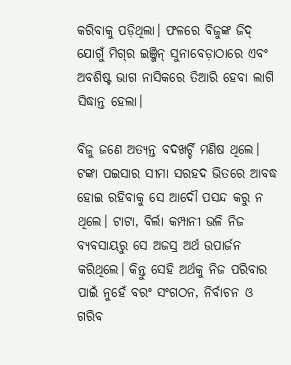କରିବାକୁ ପଡ଼ିଥିଲା। ଫଳରେ ବିଜୁଙ୍କ ଜିଦ୍ ଯୋଗୁଁ ମିଗ୍‌ର ଇଞ୍ଜିନ୍ ସୁନାବେଡ଼ାଠାରେ ଏବଂ ଅବଶିଷ୍ଟ ଭାଗ ନାସିକରେ ତିଆରି ହେବା ଲାଗି ସିଦ୍ଧାନ୍ତ ହେଲା।

ବିଜୁ ଜଣେ ଅତ୍ୟନ୍ତ ବଦଖର୍ଚ୍ଚି ମଣିଷ ଥିଲେ। ଟଙ୍କା ପଇସାର ସୀମା ସରହଦ ଭିତରେ ଆବଦ୍ଧ ହୋଇ ରହିବାକୁ ସେ ଆଦୌ ପସନ୍ଦ କରୁ ନ ଥିଲେ। ଟାଟା, ବିର୍ଲା କମ୍ପାନୀ ଭଳି ନିଜ ବ୍ୟବସାୟରୁ ସେ ଅଜସ୍ର ଅର୍ଥ ଉପାର୍ଜନ କରିଥିଲେ। କିନ୍ତୁ ସେହି ଅର୍ଥକୁ ନିଜ ପରିବାର ପାଇଁ ନୁହେଁ ବରଂ ସଂଗଠନ, ନିର୍ବାଚନ ଓ ଗରିବ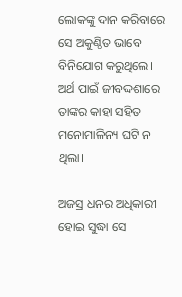ଲୋକଙ୍କୁ ଦାନ କରିବାରେ ସେ ଅକୁଣ୍ଠିତ ଭାବେ ବିନିଯୋଗ କରୁଥିଲେ। ଅର୍ଥ ପାଇଁ ଜୀବଦ୍ଦଶାରେ ତାଙ୍କର କାହା ସହିତ ମନୋମାଳିନ୍ୟ ଘଟି ନ ଥିଲା।

ଅଜସ୍ର ଧନର ଅଧିକାରୀ ହୋଇ ସୁଦ୍ଧା ସେ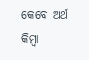କେବେ ଅର୍ଥ କିମ୍ବା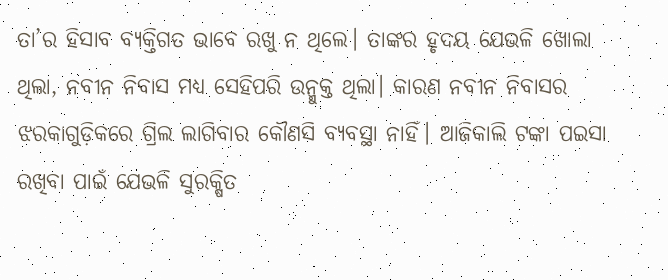ତା’ର ହିସାବ ବ୍ୟକ୍ତିଗତ ଭାବେ ରଖୁ ନ ଥିଲେ। ତାଙ୍କର ହୃଦୟ ଯେଭଳି ଖୋଲା ଥିଲା, ନବୀନ ନିବାସ ମଧ୍ୟ ସେହିପରି ଉନ୍ମୁକ୍ତ ଥିଲା। କାରଣ ନବୀନ ନିବାସର ଝରକାଗୁଡ଼ିକରେ ଗ୍ରିଲ ଲାଗିବାର କୌଣସି ବ୍ୟବସ୍ଥା ନାହିଁ। ଆଜିକାଲି ଟଙ୍କା ପଇସା ରଖିବା ପାଇଁ ଯେଭଳି ସୁରକ୍ଷିତ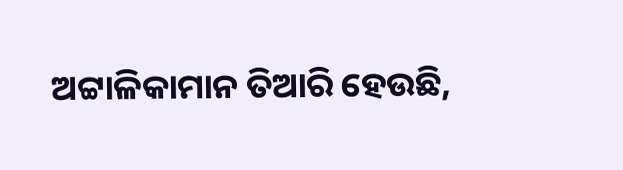ଅଟ୍ଟାଳିକାମାନ ତିଆରି ହେଉଛି,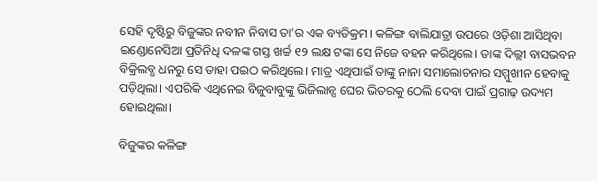ସେହି ଦୃଷ୍ଟିରୁ ବିଜୁଙ୍କର ନବୀନ ନିବାସ ତା’ର ଏକ ବ୍ୟତିକ୍ରମ। କଳିଙ୍ଗ ବାଲିଯାତ୍ରା ଉପରେ ଓଡ଼ିଶା ଆସିଥିବା ଇଣ୍ଡୋନେସିଆ ପ୍ରତିନିଧି ଦଳଙ୍କ ଗସ୍ତ ଖର୍ଚ୍ଚ ୧୨ ଲକ୍ଷ ଟଙ୍କା ସେ ନିଜେ ବହନ କରିଥିଲେ। ତାଙ୍କ ଦିଲ୍ଲୀ ବାସଭବନ ବିକ୍ରିଲବ୍ଧ ଧନରୁ ସେ ତାହା ପଇଠ କରିଥିଲେ। ମାତ୍ର ଏଥିପାଇଁ ତାଙ୍କୁ ନାନା ସମାଲୋଚନାର ସମ୍ମୁଖୀନ ହେବାକୁ ପଡ଼ିଥିଲା। ଏପରିକି ଏଥିନେଇ ବିଜୁବାବୁଙ୍କୁ ଭିଜିଲାନ୍ସ ଘେର ଭିତରକୁ ଠେଲି ଦେବା ପାଇଁ ପ୍ରଗାଢ଼ ଉଦ୍ୟମ ହୋଇଥିଲା।

ବିଜୁଙ୍କର କଳିଙ୍ଗ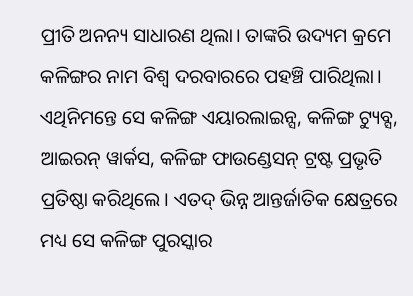ପ୍ରୀତି ଅନନ୍ୟ ସାଧାରଣ ଥିଲା। ତାଙ୍କରି ଉଦ୍ୟମ କ୍ରମେ କଳିଙ୍ଗର ନାମ ବିଶ୍ୱ ଦରବାରରେ ପହଞ୍ଚି ପାରିଥିଲା। ଏଥିନିମନ୍ତେ ସେ କଳିଙ୍ଗ ଏୟାରଲାଇନ୍ସ, କଳିଙ୍ଗ ଟ୍ୟୁବ୍ସ, ଆଇରନ୍ ୱାର୍କସ, କଳିଙ୍ଗ ଫାଉଣ୍ଡେସନ୍ ଟ୍ରଷ୍ଟ ପ୍ରଭୃତି ପ୍ରତିଷ୍ଠା କରିଥିଲେ। ଏତଦ୍ ଭିନ୍ନ ଆନ୍ତର୍ଜାତିକ କ୍ଷେତ୍ରରେ ମଧ୍ୟ ସେ କଳିଙ୍ଗ ପୁରସ୍କାର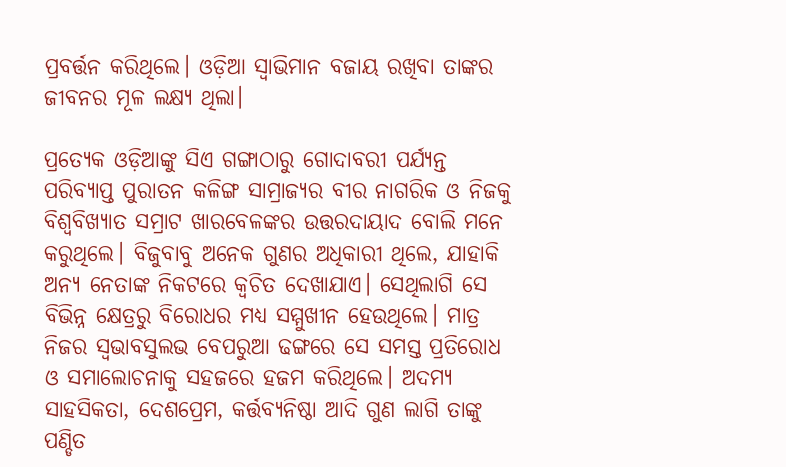ପ୍ରବର୍ତ୍ତନ କରିଥିଲେ। ଓଡ଼ିଆ ସ୍ୱାଭିମାନ ବଜାୟ ରଖିବା ତାଙ୍କର ଜୀବନର ମୂଳ ଲକ୍ଷ୍ୟ ଥିଲା।

ପ୍ରତ୍ୟେକ ଓଡ଼ିଆଙ୍କୁ ସିଏ ଗଙ୍ଗାଠାରୁ ଗୋଦାବରୀ ପର୍ଯ୍ୟନ୍ତ ପରିବ୍ୟାପ୍ତ ପୁରାତନ କଳିଙ୍ଗ ସାମ୍ରାଜ୍ୟର ବୀର ନାଗରିକ ଓ ନିଜକୁ ବିଶ୍ୱବିଖ୍ୟାତ ସମ୍ରାଟ ଖାରବେଳଙ୍କର ଉତ୍ତରଦାୟାଦ ବୋଲି ମନେ କରୁଥିଲେ। ବିଜୁବାବୁ ଅନେକ ଗୁଣର ଅଧିକାରୀ ଥିଲେ, ଯାହାକି ଅନ୍ୟ ନେତାଙ୍କ ନିକଟରେ କ୍ୱଚିତ ଦେଖାଯାଏ। ସେଥିଲାଗି ସେ ବିଭିନ୍ନ କ୍ଷେତ୍ରରୁ ବିରୋଧର ମଧ୍ୟ ସମ୍ମୁଖୀନ ହେଉଥିଲେ। ମାତ୍ର ନିଜର ସ୍ୱଭାବସୁଲଭ ବେପରୁଆ ଢଙ୍ଗରେ ସେ ସମସ୍ତ ପ୍ରତିରୋଧ ଓ ସମାଲୋଚନାକୁ ସହଜରେ ହଜମ କରିଥିଲେ। ଅଦମ୍ୟ ସାହସିକତା, ଦେଶପ୍ରେମ, କର୍ତ୍ତବ୍ୟନିଷ୍ଠା ଆଦି ଗୁଣ ଲାଗି ତାଙ୍କୁ ପଣ୍ଡିତ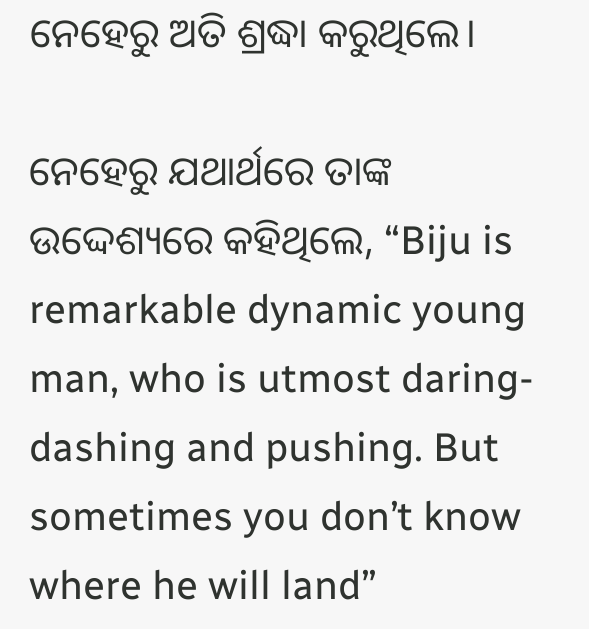ନେହେରୁ ଅତି ଶ୍ରଦ୍ଧା କରୁଥିଲେ।

ନେହେରୁ ଯଥାର୍ଥରେ ତାଙ୍କ ଉଦ୍ଦେଶ୍ୟରେ କହିଥିଲେ, “Biju is remarkable dynamic young man, who is utmost daring-dashing and pushing. But sometimes you don’t know where he will land”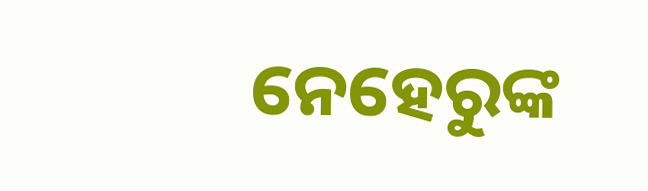ନେହେରୁଙ୍କ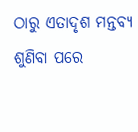ଠାରୁ ଏତାଦୃଶ ମନ୍ତବ୍ୟ ଶୁଣିବା ପରେ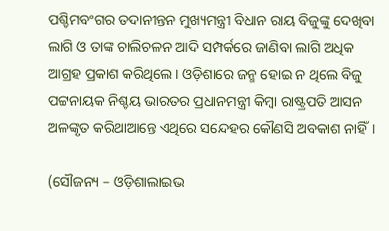ପଶ୍ଚିମବଂଗର ତଦାନୀନ୍ତନ ମୁଖ୍ୟମନ୍ତ୍ରୀ ବିଧାନ ରାୟ ବିଜୁଙ୍କୁ ଦେଖିବା ଲାଗି ଓ ତାଙ୍କ ଚାଲିଚଳନ ଆଦି ସମ୍ପର୍କରେ ଜାଣିବା ଲାଗି ଅଧିକ ଆଗ୍ରହ ପ୍ରକାଶ କରିଥିଲେ। ଓଡ଼ିଶାରେ ଜନ୍ମ ହୋଇ ନ ଥିଲେ ବିଜୁ ପଟ୍ଟନାୟକ ନିଶ୍ଚୟ ଭାରତର ପ୍ରଧାନମନ୍ତ୍ରୀ କିମ୍ବା ରାଷ୍ଟ୍ରପତି ଆସନ ଅଳଙ୍କୃତ କରିଥାଆନ୍ତେ ଏଥିରେ ସନ୍ଦେହର କୌଣସି ଅବକାଶ ନାହିଁ।

(ସୌଜନ୍ୟ – ଓଡ଼ିଶାଲାଇଭ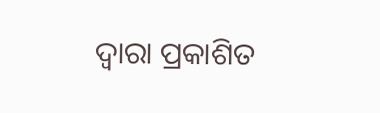ଦ୍ୱାରା ପ୍ରକାଶିତ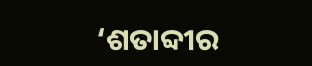‘ଶତାବ୍ଦୀର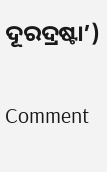ଦୂରଦ୍ରଷ୍ଟା’)

Comment